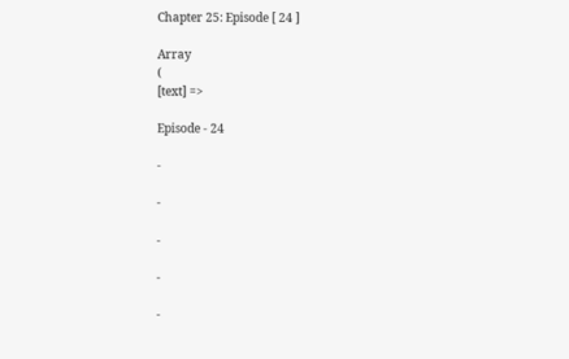Chapter 25: Episode [ 24 ]

Array
(
[text] =>

Episode - 24

-

-

-

-

-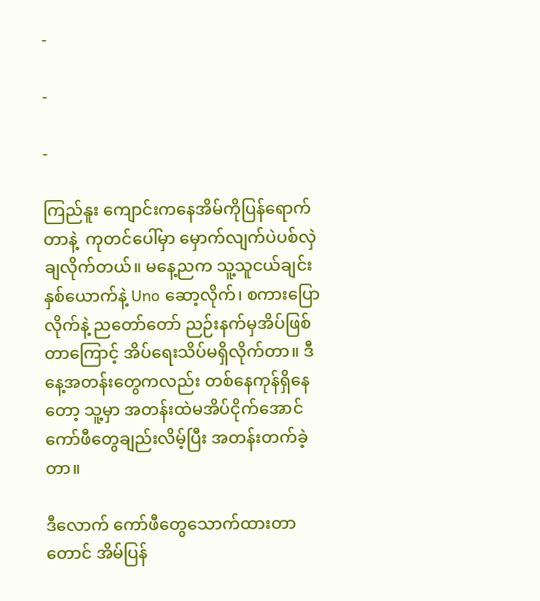-

-

-

ကြည်နူး ကျောင်းကနေအိမ်ကိုပြန်ရောက်တာနဲ့  ကုတင်ပေါ်မှာ မှောက်လျက်ပဲပစ်လှဲချလိုက်တယ်။ မနေ့ညက သူ့သူငယ်ချင်းနှစ်‌ယောက်နဲ့ Uno ဆော့လိုက်၊ စကားပြောလိုက်နဲ့ ညတော်တော် ညဉ်းနက်မှအိပ်ဖြစ်တာကြောင့် အိပ်ရေးသိပ်မရှိလိုက်တာ။ ဒီနေ့အတန်းတွေကလည်း တစ်နေကုန်ရှိနေတော့ သူ့မှာ အတန်းထဲမအိပ်ငိုက်အောင် ကော်ဖီတွေချည်းလိမ့်ပြီး အတန်းတက်ခဲ့တာ။

ဒီလောက် ကော်ဖီတွေသောက်ထားတာတောင် အိမ်ပြန်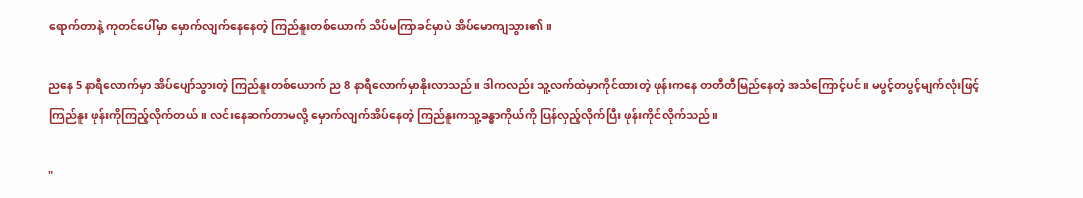ရောက်တာနဲ့ ကုတင်ပေါ်မှာ မှောက်လျက်နေနေတဲ့ ကြည်နူးတစ်ယောက် သိပ်မကြာခင်မှာပဲ အိပ်မောကျသွား၏။

ညနေ 5 နာရီလောက်မှာ အိပ်ပျော်သွားတဲ့ ကြည်နူးတစ်ယောက် ည 8 နာရီလောက်မှာနိုးလာသည်။ ဒါကလည်း သူ့လက်ထဲမှာကိုင်ထားတဲ့ ဖုန်းကနေ တတီတီမြည်နေတဲ့ အသံကြောင့်ပင်။ မပွင့်တပွင့်မျက်လုံးဖြင့် ကြည်နူး ဖုန်းကိုကြည့်လိုက်‌တယ်။ လင်းနေဆက်တာမလို့ မှောက်လျက်အိပ်နေတဲ့ ကြည်နူးကသူ့ခန္ဓာကိုယ်ကို ပြန်လှည့်လိုက်ပြီး ဖုန်းကိုင်လိုက်သည်။

"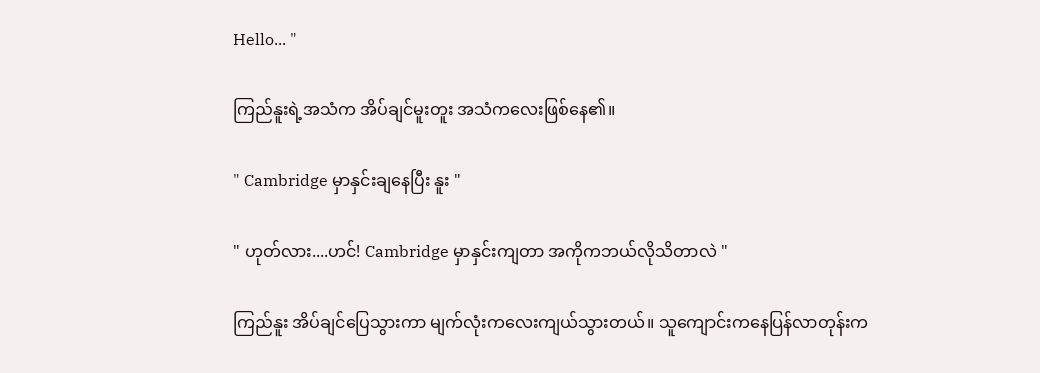Hello... "

ကြည်နူးရဲ့အသံက အိပ်ချင်မူးတူး အသံကလေးဖြစ်နေ၏။

" Cambridge မှာနှင်းချနေပြီး နူး "

" ဟုတ်လား....ဟင်! Cambridge မှာနှင်းကျတာ အကိုကဘယ်လိုသိတာလဲ "

ကြည်နူး အိပ်ချင်ပြေသွားကာ မျက်လုံးကလေးကျယ်သွားတယ်။ သူကျောင်းကနေပြန်လာတုန်းက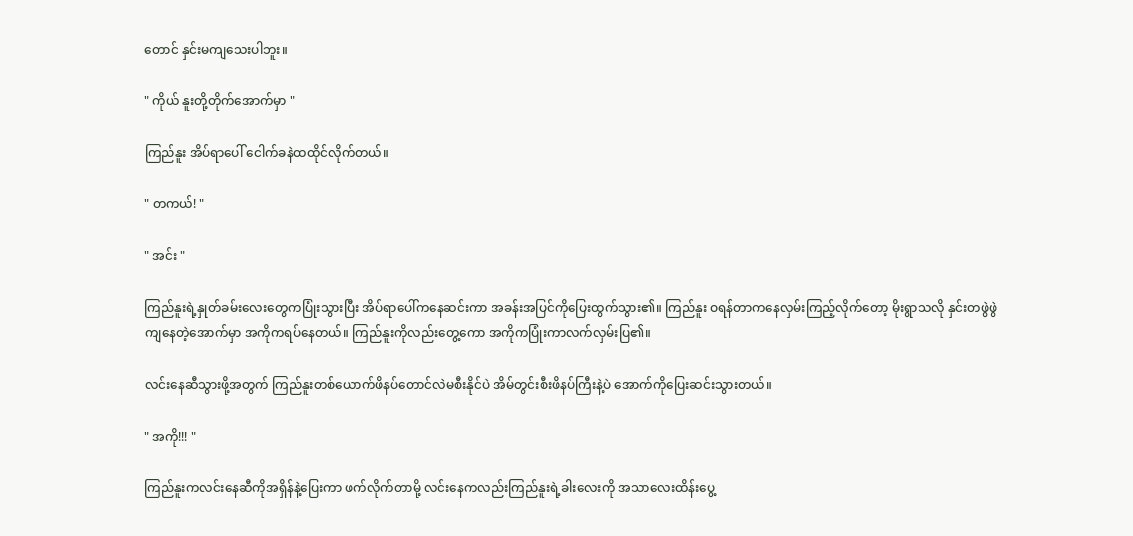တောင် နှင်းမကျသေးပါဘူး။

" ကိုယ် နူးတို့တိုက်အောက်မှာ "

ကြည်နူး အိပ်ရာပေါ် ငေါက်ခနဲထထိုင်လိုက်တယ်။

" တကယ်! "

" အင်း "

ကြည်နူးရဲ့နှုတ်ခမ်းလေးတွေကပြုံးသွားပြီး အိပ်ရာပေါ်ကနေဆင်းကာ အခန်းအပြင်ကိုပြေးထွက်သွား၏။ ကြည်နူး ဝရန်တာကနေလှမ်းကြည့်လိုက်တော့ မိုးရွာသလို နှင်းတဖွဲဖွဲကျနေတဲ့အောက်မှာ အကိုကရပ်နေတယ်။ ကြည်နူးကိုလည်းတွေ့ကော အကိုကပြုံးကာလက်လှမ်းပြ၏။

လင်းနေဆီသွားဖို့အတွက် ကြည်နူးတစ်ယောက်ဖိနပ်တောင်လဲမစီးနိုင်ပဲ အိမ်တွင်းစီးဖိနပ်ကြီးနဲ့ပဲ အောက်ကိုပြေးဆင်းသွားတယ်။

" အကို!!! "

ကြည်နူးကလင်းနေဆီကိုအရှိန်နဲ့ပြေးကာ ဖက်လိုက်တာမို့ လင်းနေကလည်းကြည်နူးရဲ့ခါးလေးကို အသာလေးထိန်းပွေ့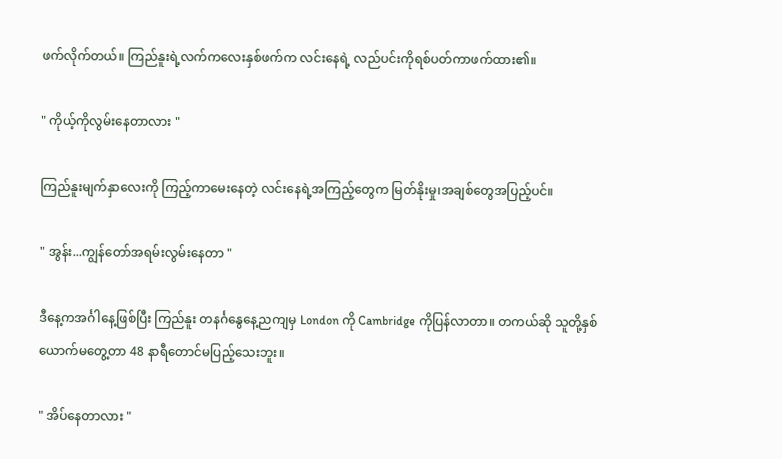ဖက်လိုက်တယ်။ ကြည်နူးရဲ့လက်ကလေးနှစ်ဖက်က လင်းနေရဲ့ လည်ပင်းကိုရစ်ပတ်ကာဖက်ထား၏။

" ကိုယ့်ကိုလွမ်းနေတာလား "

ကြည်နူးမျက်နှာလေးကို ကြည့်ကာမေးနေတဲ့ လင်းနေရဲ့အကြည့်တွေက မြတ်နိုးမှု၊အချစ်တွေအပြည့်ပင်။

" အွန်း...ကျွန်တော်အရမ်းလွမ်းနေတာ "

ဒီနေ့ကအင်္ဂါနေ့ဖြစ်ပြီး ကြည်နူး တနင်္ဂနွေနေ့ညကျမှ London ကို Cambridge ကိုပြန်လာတာ။ တကယ်ဆို သူတို့နှစ်ယောက်မတွေ့တာ 48 နာရီတောင်မပြည့်သေးဘူး။

" အိပ်နေတာလား "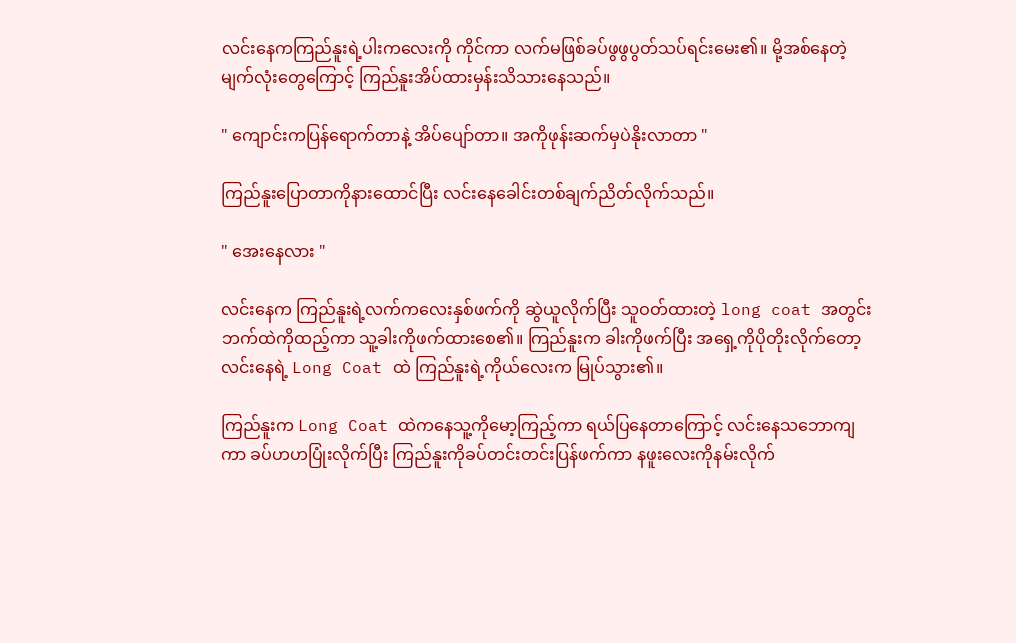လင်းနေကကြည်နူးရဲ့ပါးကလေးကို ကိုင်ကာ လက်မဖြစ်ခပ်ဖွဖွပွတ်သပ်ရင်းမေး၏။ မို့အစ်နေတဲ့ မျက်လုံးတွေကြောင့် ကြည်နူးအိပ်ထားမှန်းသိသားနေသည်။

" ကျောင်းကပြန်ရောက်တာနဲ့ အိပ်ပျော်တာ။ အကိုဖုန်းဆက်မှပဲနိုးလာတာ "

ကြည်နူးပြောတာကိုနားထောင်ပြီး လင်းနေခေါင်းတစ်ချက်ညိတ်လိုက်သည်။

" အေးနေလား "

လင်းနေက ကြည်နူးရဲ့လက်ကလေးနှစ်ဖက်ကို ဆွဲယူလိုက်ပြီး သူဝတ်ထားတဲ့ long coat အတွင်းဘက်ထဲကိုထည့်ကာ သူ့ခါးကိုဖက်‌ထားစေ၏။ ကြည်နူးက ခါးကိုဖက်ပြီး အရှေ့ကိုပိုတိုးလိုက်တော့ လင်းနေရဲ့ Long Coat ထဲ ကြည်နူးရဲ့ကိုယ်လေးက မြုပ်သွား၏။

ကြည်နူးက Long Coat ထဲကနေသူ့ကိုမော့ကြည့်ကာ ရယ်ပြနေတာကြောင့် လင်းနေသဘောကျကာ ခပ်ဟဟပြုံးလိုက်ပြီး ကြည်နူးကိုခပ်တင်းတင်းပြန်ဖက်ကာ နဖူးလေးကိုနမ်းလိုက်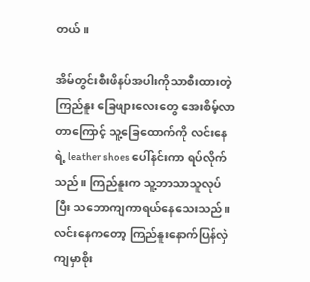တယ်။

အိမ်တွင်းစီးဖိနပ်အပါးကိုသာစီးထားတဲ့ ကြည်နူး ခြေဖျားလေးတွေ အေးစိမ့်လာတာကြောင့် ‌သူ့ခြေထောက်ကို လင်းနေရဲ့ leather shoes ပေါ်နင်းကာ ရပ်လိုက်သည်။ ကြည်နူးက သူ့ဘာသာသူလုပ်ပြီး သဘောကျကာရယ်နေသေးသည်။ လင်းနေကတော့ ကြည်နူးနောက်ပြန်လှဲကျမှာစိုး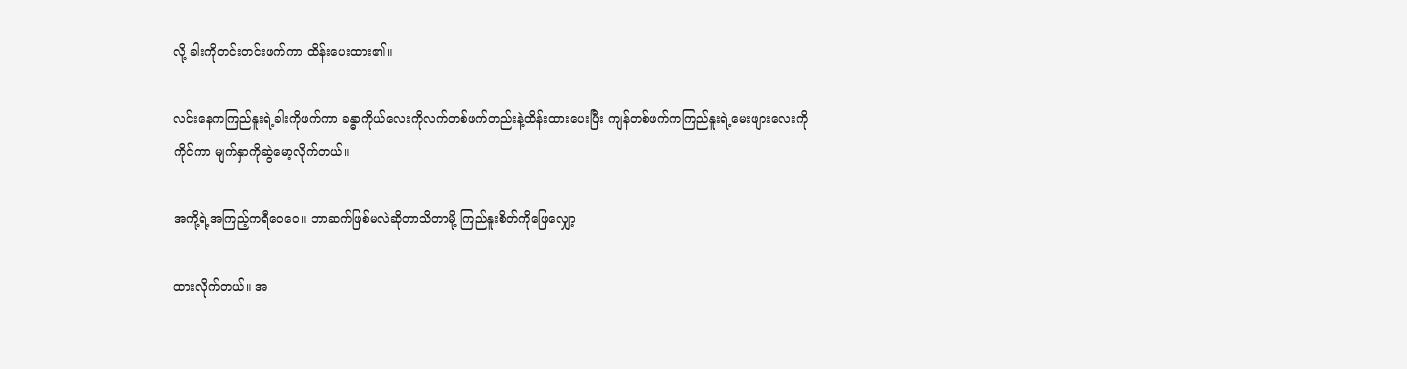လို့ ခါးကိုတင်းတင်းဖက်ကာ ထိန်းပေးထား၏။

လင်းနေကကြည်နူးရဲ့ခါးကိုဖက်ကာ ခန္ဓာကိုယ်လေးကိုလက်တစ်ဖက်တည်းနဲ့ထိန်းထားပေးပြီး ကျန်တစ်ဖက်ကကြည်နူးရဲ့မေးဖျားလေးကိုကိုင်ကာ မျက်နှာကိုဆွဲမော့လိုက်တယ်။

အကို့ရဲ့အကြည့်ကရီဝေဝေ။ ဘာဆက်ဖြစ်မလဲဆိုတာသိတာမို့ ကြည်နူးစိတ်ကိုဖြေလျှော့

ထားလိုက်တယ်။ အ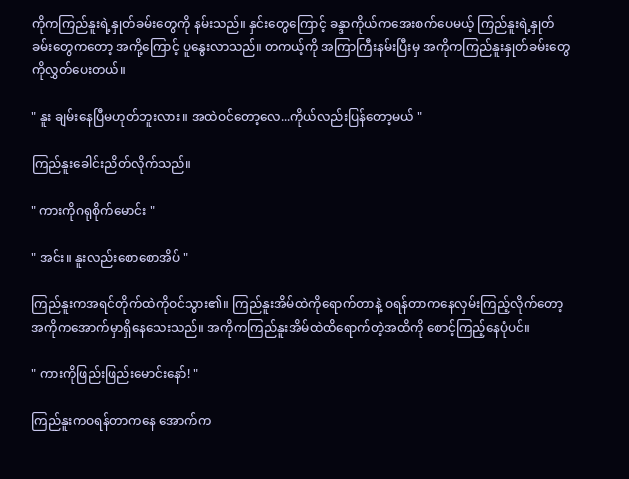ကိုကကြည်နူးရဲ့နှုတ်ခမ်းတွေကို နမ်းသည်။ နှင်းတွေကြောင့် ခန္ဒာကိုယ်ကအေးစက်ပေမယ့် ကြည်နူးရဲ့နှုတ်ခမ်းတွေကတော့ အကို့ကြောင့် ပူနွေးလာသည်။ တကယ့်ကို အကြာကြီးနမ်းပြီးမှ အကိုကကြည်နူးနှုတ်ခမ်းတွေကိုလွှတ်ပေးတယ်။

" နူး ချမ်းနေပြီမဟုတ်ဘူးလား။ အထဲဝင်တော့လေ...ကိုယ်လည်းပြန်တော့မယ် "

ကြည်နူးခေါင်းညိတ်လိုက်သည်။

" ကားကိုဂရုစိုက်မောင်း "

" အင်း။ နူးလည်းစောစောအိပ် "

ကြည်နူးကအရင်တိုက်ထဲကိုဝင်သွား၏။ ကြည်နူးအိမ်ထဲကိုရောက်တာနဲ့ ဝရန်တာကနေလှမ်းကြည့်လိုက်တော့ အကိုကအောက်မှာရှိနေသေးသည်။ အကိုကကြည်နူးအိမ်ထဲထိရောက်တဲ့အထိကို စောင့်ကြည့်နေပုံပင်။

" ကားကိုဖြည်းဖြည်းမောင်းနော်! "

ကြည်နူးကဝရန်တာကနေ အောက်က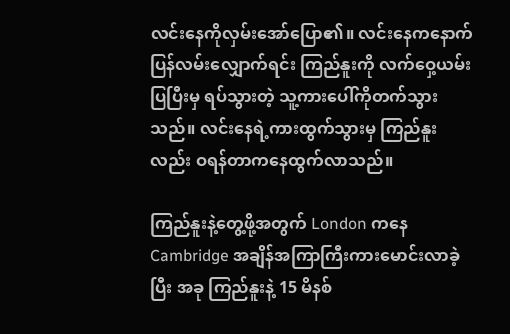လင်းနေကိုလှမ်းအော်ပြော၏။ လင်းနေကနောက်ပြန်လမ်းလျှောက်ရင်း ကြည်နူးကို လက်ဝှေ့ယမ်းပြပြီးမှ ရပ်သွားတဲ့ သူ့ကားပေါ်ကိုတက်သွားသည်။ လင်းနေရဲ့ကားထွက်သွားမှ ကြည်နူးလည်း ဝရန်တာကနေထွက်လာသည်။

ကြည်နူးနဲ့တွေ့ဖို့အတွက် London ကနေ Cambridge အချိန်အကြာကြီးကားမောင်းလာခဲ့ပြီး အခု ကြည်နူးနဲ့ 15 မိနစ်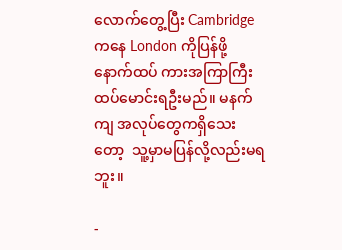လောက်တွေ့ပြီး Cambridge ကနေ London ကိုပြန်ဖို့ နောက်ထပ် ကားအကြာကြီးထပ်မောင်းရဦးမည်။ မနက်ကျ အလုပ်တွေကရှိသေးတော့  သူ့မှာမပြန်လို့လည်းမရဘူး။

-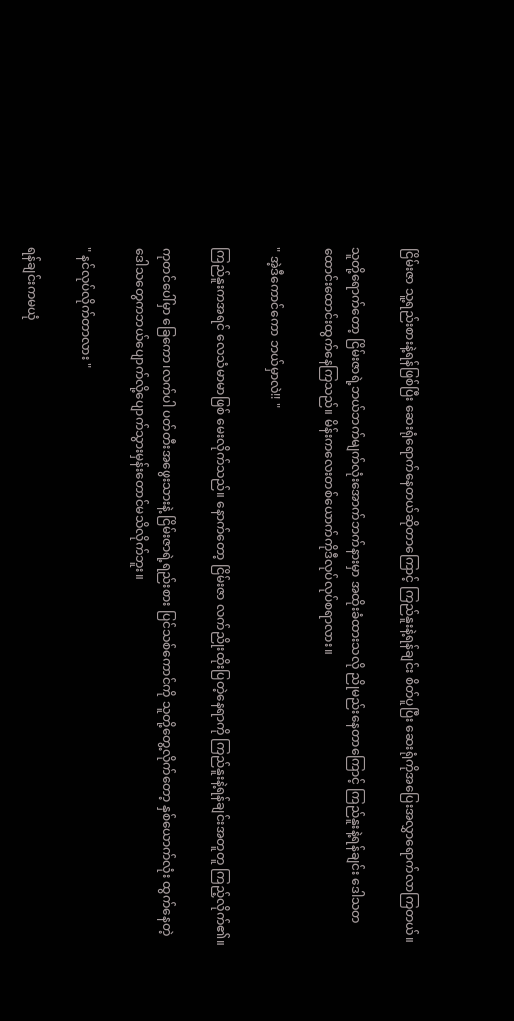ငြိမ်းဇာ သူ့ရည်းစားနဲ့ရန်ဖြစ်ပြီး ဆေးရုံရောက်နေတယ်ဆိုတာကြောင့် ကြည်နူးနဲ့ရန်ချင်း စိတ်ပူပြီး ဆေးရုံကိုအပြေးအလွှာရောက်လာကြတယ်။

သူတို့ရောက်တော့ ငြိမ်းဇာရဲ့ဘယ်ဘက်မျက်လုံးအောက်ဘက်နားမှာ အထိုးခံထားသလို ညိုမည်းနေတာကြောင့် ကြည်နူးနဲ့ရန်ချင်း ဒေါသတထောင်းထောင်းထွက်နေကြသည်။ မိန်းကလေးတစ်ယောက်ကိုဒီလုပ်လုပ်စရာလား။

" အဲ့ဒီကောင်ကော ဘယ်မှာလဲ!! "

ကြည်နူးကအရင် လေသံမာမာဖြစ် မေးလိုက်သည်။ နောက်တော့ ငြိမ်းဇာ လက်ညိုးထိုးပြတဲ့နေရာကို ကြည်နူးနဲ့ရန်ချင်းအတူတူ ကြည့်လိုက်၏။

ကုတင်ပေါ်မှာ ခြေကော၊လက်ပါ ပတ်တီးအဖွေးသားနဲ့ ငြိမ်းဇာရဲ့ရည်းစား ပြင်သစ်ကောင်ကို သူတို့တွေ့လိုက်တော့ နှစ်ယောက်လုံး ထွက်နေတဲ့ ဒေါသတွေကဘယ်ပျောက်လို့ပျောက်သွားမှန်းတောင်မသိလိုက်ဘူး။

" နင်လုပ်လိုက်တာလား "

ရန်ချင်းကမယုံ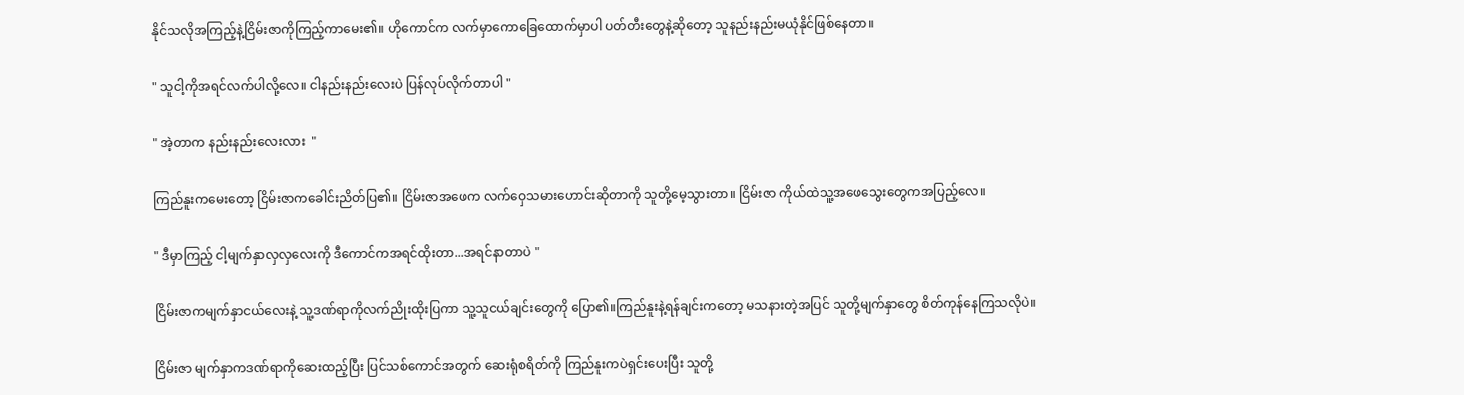နိုင်သလိုအကြည့်နဲ့ငြိမ်းဇာကိုကြည့်ကာမေး၏။ ဟိုကောင်က လက်မှာကောခြေထောက်မှာပါ ပတ်တီးတွေနဲ့ဆိုတော့ သူနည်းနည်းမယုံနိုင်ဖြစ်နေတာ။

" သူငါ့ကိုအရင်လက်ပါလို့လေ။ ငါနည်းနည်းလေးပဲ ပြန်လုပ်လိုက်တာပါ "

" အဲ့တာက နည်းနည်းလေးလား  "

ကြည်နူးကမေးတော့ ငြိမ်းဇာကခေါင်းညိတ်ပြ၏။ ငြိမ်းဇာအဖေက လက်ဝှေသမားဟောင်းဆိုတာကို သူတို့မေ့သွားတာ။ ငြိမ်းဇာ ကိုယ်ထဲသူ့အဖေသွေးတွေကအပြည့်လေ။

" ဒီမှာကြည့် ငါ့မျက်နှာလှလှလေးကို ဒီကောင်ကအရင်ထိုးတာ...အရင်နာတာပဲ "

ငြိမ်းဇာကမျက်နှာငယ်လေးနဲ့ သူ့ဒဏ်ရာကိုလက်ညိုးထိုးပြကာ သူ့သူငယ်ချင်းတွေကို ပြော‌၏။ကြည်နူးနဲ့ရန်ချင်းကတော့ မသနားတဲ့အပြင် သူတို့မျက်နှာတွေ စိတ်ကုန်နေကြသလိုပဲ။

ငြိမ်းဇာ မျက်နှာကဒဏ်ရာကိုဆေးထည့်ပြီး ပြင်သစ်ကောင်အတွက် ဆေးရုံစရိတ်ကို ကြည်နူးကပဲရှင်းပေးပြီး သူတို့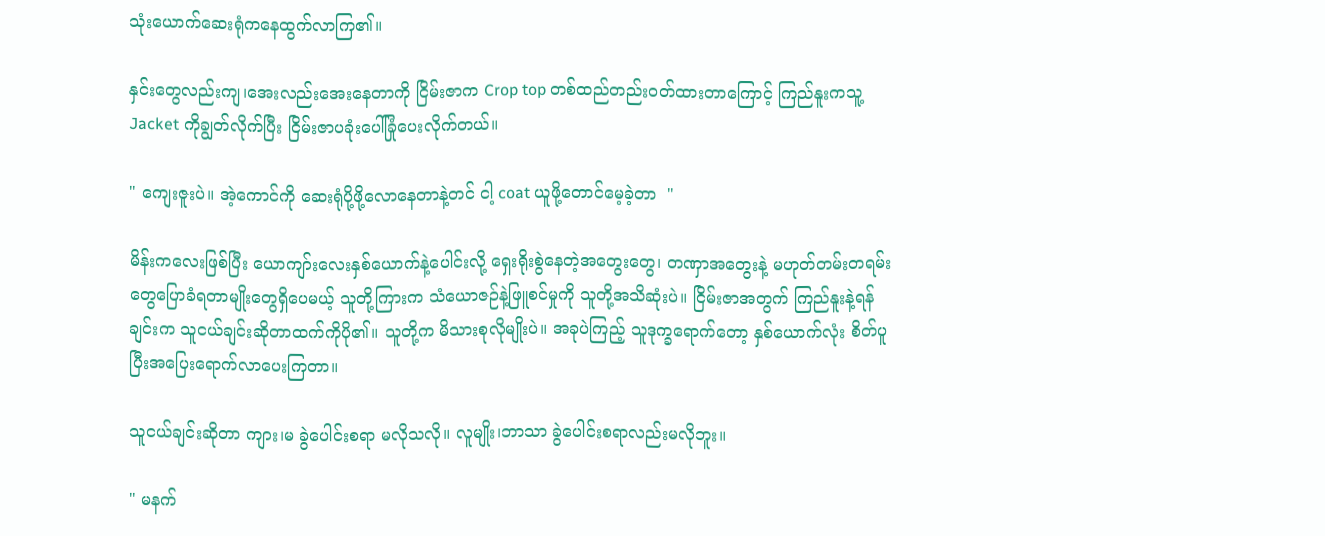သုံးယောက်ဆေးရုံကနေထွက်လာကြ၏။

နှင်းတွေလည်းကျ၊အေးလည်းအေးနေတာကို ငြိမ်းဇာက Crop top တစ်ထည်တည်းဝတ်ထားတာကြောင့် ကြည်နူးကသူ့ Jacket ကိုချွတ်လိုက်ပြီး ငြိမ်းဇာပခုံးပေါ်ခြုံပေးလိုက်တယ်။

" ကျေးဇူးပဲ။ အဲ့ကောင်ကို ဆေးရုံပို့ဖို့လောနေတာနဲ့တင် ငါ့ coat ယူဖို့တောင်မေ့‌ခဲ့တာ  "

မိန်းကလေးဖြစ်ပြီး ယောကျာ်းလေးနှစ်ယောက်နဲ့ပေါင်းလို့ ရှေးရိုးစွဲနေတဲ့အတွေးတွေ၊ တဏှာအတွေးနဲ့ မဟုတ်တမ်းတရမ်းတွေပြောခံရတာမျိုး‌တွေရှိပေမယ့် သူတို့ကြားက သံယောဇဉ်နဲ့ဖြူစင်မှုကို သူတို့အသိဆုံးပဲ။ ငြိမ်းဇာအတွက် ကြည်နူးနဲ့ရန်ချင်းက သူငယ်ချင်းဆိုတာထက်ကိုပို၏။ သူတို့က မိသားစုလိုမျိုးပဲ။ အခုပဲကြည့် သူဒုက္ခရောက်တော့ နှစ်ယောက်လုံး စိတ်ပူပြီးအပြေးရောက်လာပေးကြတာ။

သူငယ်ချင်းဆိုတာ ကျား၊မ ခွဲပေါင်းစရာ မလိုသလို။ လူမျိုး၊ဘာသာ ခွဲပေါင်းစရာလည်းမလိုဘူး။

" မနက်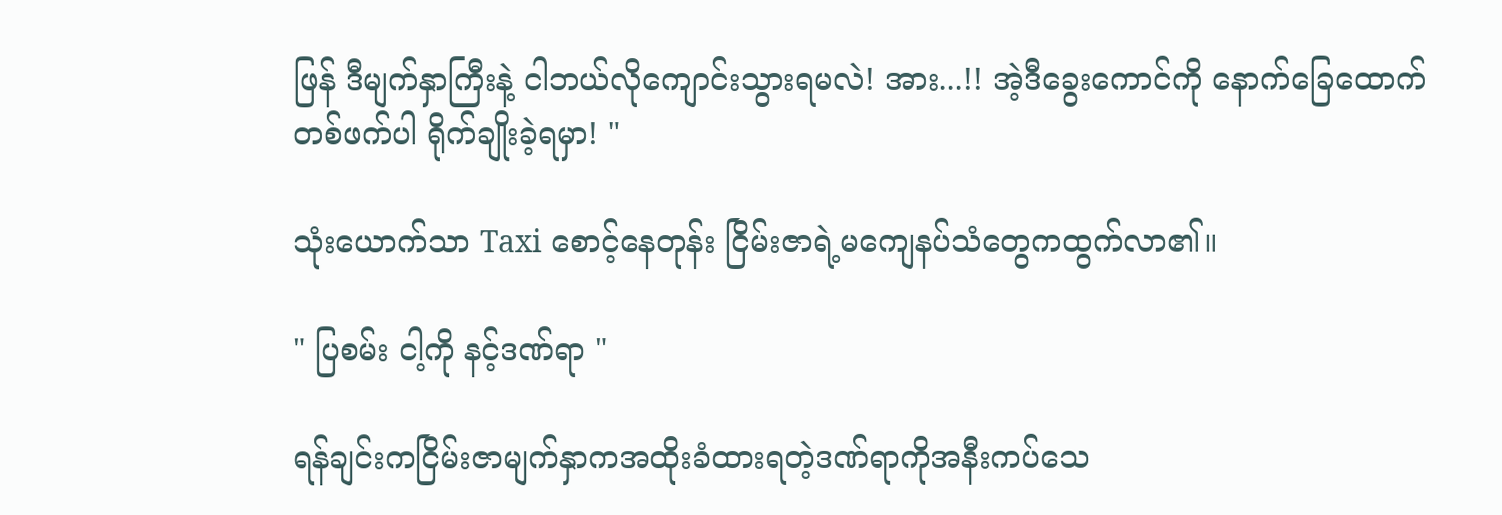ဖြန် ဒီမျက်နှာကြီးနဲ့ ငါဘယ်လိုကျောင်းသွားရမလဲ! အား...!! အဲ့ဒီခွေးကောင်ကို နောက်ခြေထောက်တစ်ဖက်ပါ ရိုက်ချိုးခဲ့ရမှာ! "

သုံးယောက်သာ Taxi စောင့်နေတုန်း ငြိမ်းဇာရဲ့မကျေနပ်သံတွေကထွက်လာ၏။

" ပြစမ်း ငါ့ကို နင့်ဒဏ်ရာ "

ရန်ချင်းကငြိမ်းဇာမျက်နှာကအထိုးခံထားရတဲ့ဒဏ်ရာကိုအနီးကပ်သေ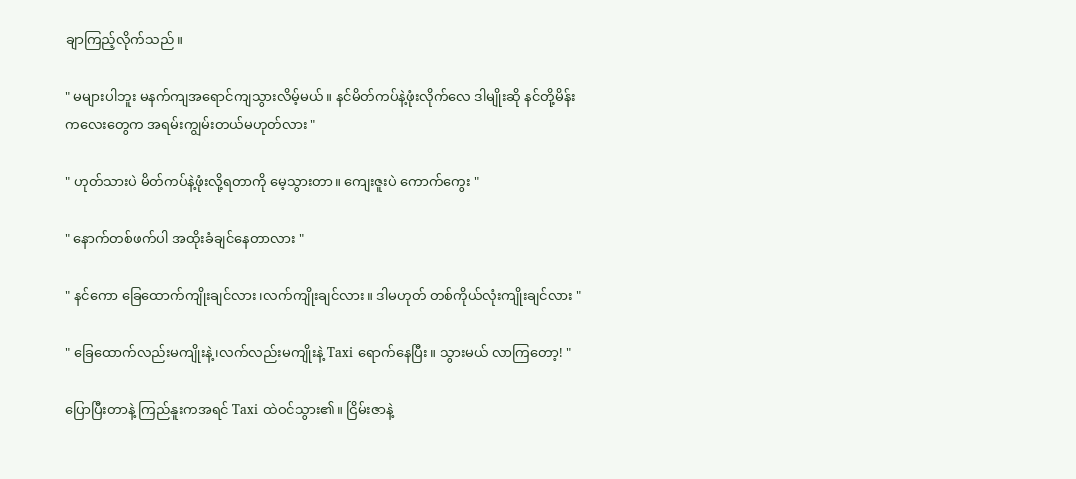ချာကြည့်လိုက်သည်။

" မများပါဘူး မနက်ကျအရောင်ကျသွားလိမ့်မယ်။ နင်မိတ်ကပ်နဲ့ဖုံးလိုက်လေ ဒါမျိုးဆို နင်တို့မိန်းကလေးတွေက အရမ်းကျွမ်းတယ်မဟုတ်လား "

" ဟုတ်သားပဲ မိတ်ကပ်နဲ့ဖုံးလို့ရတာကို မေ့သွားတာ။ ကျေးဇူးပဲ ကောက်ကွေး "

" နောက်တစ်ဖက်ပါ အထိုးခံချင်နေတာလား "

" နင်ကော ခြေထောက်ကျိုးချင်လား၊လက်ကျိုးချင်လား။ ဒါမဟုတ် တစ်ကိုယ်လုံးကျိုးချင်လား "

" ခြေထောက်လည်းမကျိုးနဲ့၊လက်လည်းမကျိုးနဲ့ Taxi ရောက်နေပြီး။ သွားမယ် လာကြတော့! "

ပြောပြီးတာနဲ့ ကြည်နူးကအရင် Taxi ထဲဝင်သွား၏။ ငြိမ်းဇာနဲ့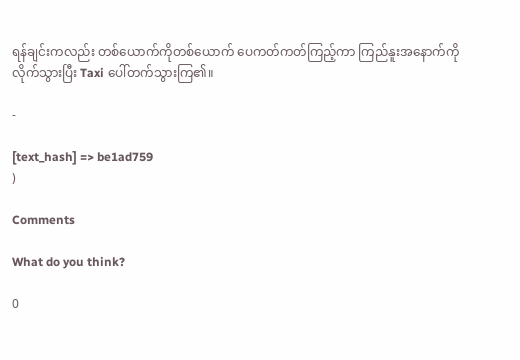ရန်ချင်းကလည်း တစ်ယောက်ကိုတစ်ယောက် ပေကတ်ကတ်ကြည့်ကာ ကြည်နူးအနောက်ကိုလိုက်သွားပြီး Taxi ပေါ်တက်သွားကြ၏။

-

[text_hash] => be1ad759
)

Comments

What do you think?

0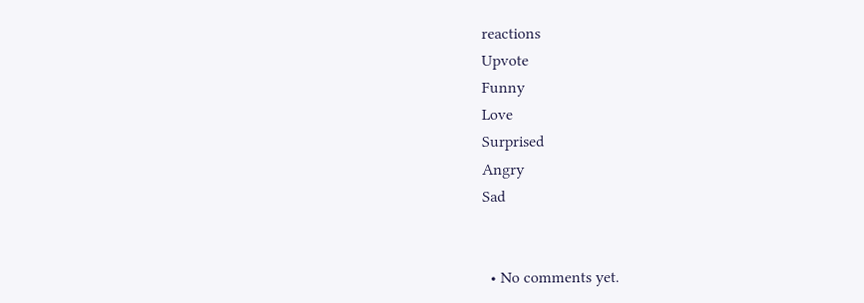reactions
Upvote
Funny
Love
Surprised
Angry
Sad


  • No comments yet.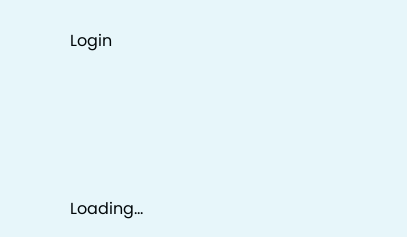Login





Loading...